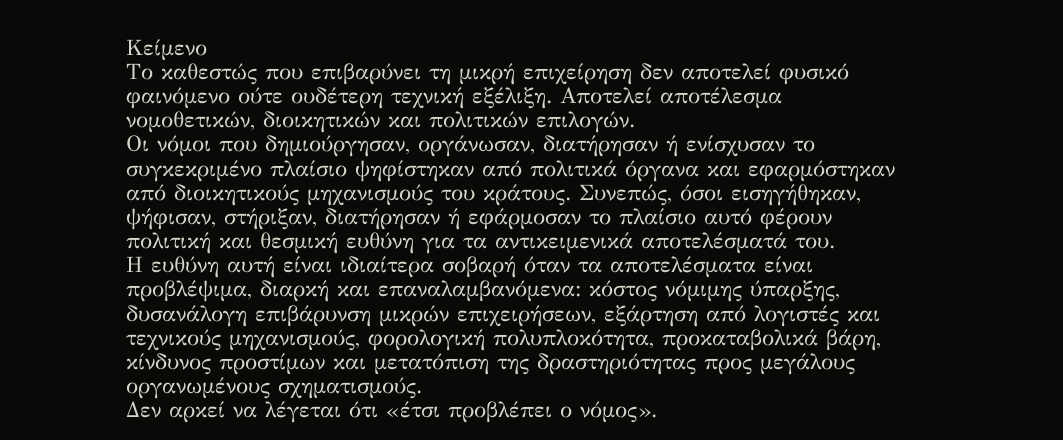Κείμενο
Το καθεστώς που επιβαρύνει τη μικρή επιχείρηση δεν αποτελεί φυσικό φαινόμενο ούτε ουδέτερη τεχνική εξέλιξη. Αποτελεί αποτέλεσμα νομοθετικών, διοικητικών και πολιτικών επιλογών.
Οι νόμοι που δημιούργησαν, οργάνωσαν, διατήρησαν ή ενίσχυσαν το συγκεκριμένο πλαίσιο ψηφίστηκαν από πολιτικά όργανα και εφαρμόστηκαν από διοικητικούς μηχανισμούς του κράτους. Συνεπώς, όσοι εισηγήθηκαν, ψήφισαν, στήριξαν, διατήρησαν ή εφάρμοσαν το πλαίσιο αυτό φέρουν πολιτική και θεσμική ευθύνη για τα αντικειμενικά αποτελέσματά του.
Η ευθύνη αυτή είναι ιδιαίτερα σοβαρή όταν τα αποτελέσματα είναι προβλέψιμα, διαρκή και επαναλαμβανόμενα: κόστος νόμιμης ύπαρξης, δυσανάλογη επιβάρυνση μικρών επιχειρήσεων, εξάρτηση από λογιστές και τεχνικούς μηχανισμούς, φορολογική πολυπλοκότητα, προκαταβολικά βάρη, κίνδυνος προστίμων και μετατόπιση της δραστηριότητας προς μεγάλους οργανωμένους σχηματισμούς.
Δεν αρκεί να λέγεται ότι «έτσι προβλέπει ο νόμος».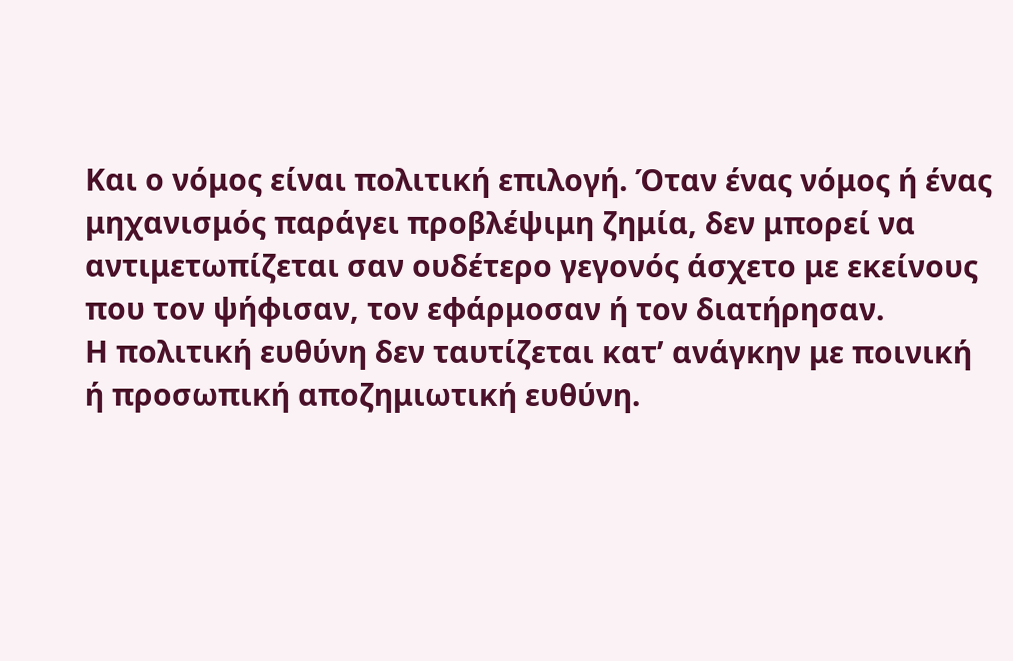Και ο νόμος είναι πολιτική επιλογή. Όταν ένας νόμος ή ένας μηχανισμός παράγει προβλέψιμη ζημία, δεν μπορεί να αντιμετωπίζεται σαν ουδέτερο γεγονός άσχετο με εκείνους που τον ψήφισαν, τον εφάρμοσαν ή τον διατήρησαν.
Η πολιτική ευθύνη δεν ταυτίζεται κατ’ ανάγκην με ποινική ή προσωπική αποζημιωτική ευθύνη.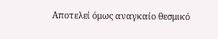Αποτελεί όμως αναγκαίο θεσμικό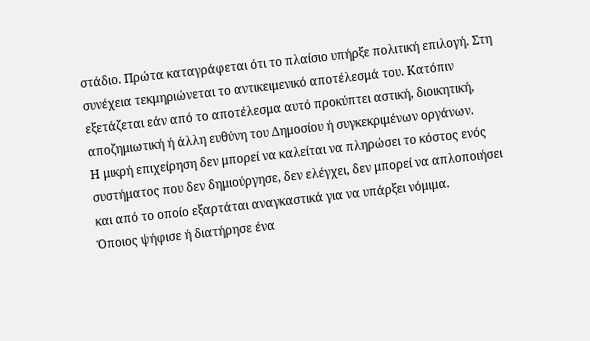στάδιο. Πρώτα καταγράφεται ότι το πλαίσιο υπήρξε πολιτική επιλογή. Στη συνέχεια τεκμηριώνεται το αντικειμενικό αποτέλεσμά του. Κατόπιν εξετάζεται εάν από το αποτέλεσμα αυτό προκύπτει αστική, διοικητική, αποζημιωτική ή άλλη ευθύνη του Δημοσίου ή συγκεκριμένων οργάνων.
Η μικρή επιχείρηση δεν μπορεί να καλείται να πληρώσει το κόστος ενός συστήματος που δεν δημιούργησε, δεν ελέγχει, δεν μπορεί να απλοποιήσει και από το οποίο εξαρτάται αναγκαστικά για να υπάρξει νόμιμα.
Όποιος ψήφισε ή διατήρησε ένα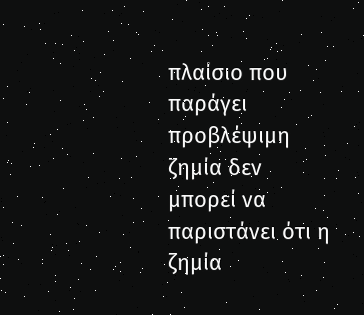πλαίσιο που παράγει προβλέψιμη ζημία δεν μπορεί να παριστάνει ότι η ζημία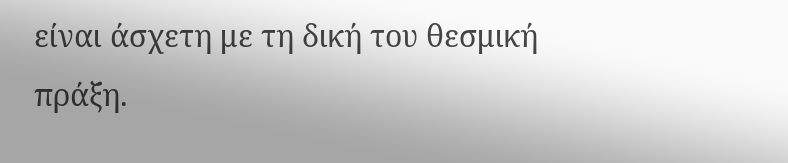είναι άσχετη με τη δική του θεσμική πράξη.